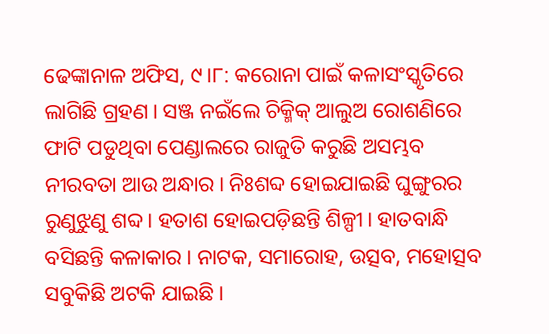ଢେଙ୍କାନାଳ ଅଫିସ, ୯।୮: କରୋନା ପାଇଁ କଳାସଂସ୍କୃତିରେ ଲାଗିଛି ଗ୍ରହଣ। ସଞ୍ଜ ନଇଁଲେ ଚିକ୍ମିକ୍ ଆଲୁଅ ରୋଶଣିରେ ଫାଟି ପଡୁଥିବା ପେଣ୍ଡାଲରେ ରାଜୁତି କରୁଛି ଅସମ୍ଭବ ନୀରବତା ଆଉ ଅନ୍ଧାର। ନିଃଶବ୍ଦ ହୋଇଯାଇଛି ଘୁଙ୍ଗୁରର ରୁଣୁଝୁଣୁ ଶବ୍ଦ। ହତାଶ ହୋଇପଡ଼ିଛନ୍ତି ଶିଳ୍ପୀ। ହାତବାନ୍ଧି ବସିଛନ୍ତି କଳାକାର। ନାଟକ, ସମାରୋହ, ଉତ୍ସବ, ମହୋତ୍ସବ ସବୁକିଛି ଅଟକି ଯାଇଛି।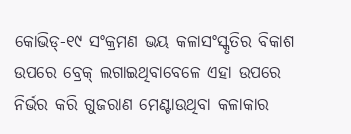କୋଭିଡ୍-୧୯ ସଂକ୍ରମଣ ଭୟ କଳାସଂସ୍କୃତିର ବିକାଶ ଉପରେ ବ୍ରେକ୍ ଲଗାଇଥିବାବେଳେ ଏହା ଉପରେ ନିର୍ଭର କରି ଗୁଜରାଣ ମେଣ୍ଟାଉଥିବା କଳାକାର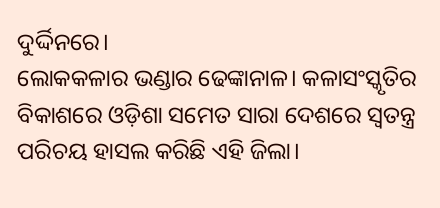ଦୁର୍ଦ୍ଦିନରେ।
ଲୋକକଳାର ଭଣ୍ଡାର ଢେଙ୍କାନାଳ। କଳାସଂସ୍କୃତିର ବିକାଶରେ ଓଡ଼ିଶା ସମେତ ସାରା ଦେଶରେ ସ୍ବତନ୍ତ୍ର ପରିଚୟ ହାସଲ କରିଛି ଏହି ଜିଲା।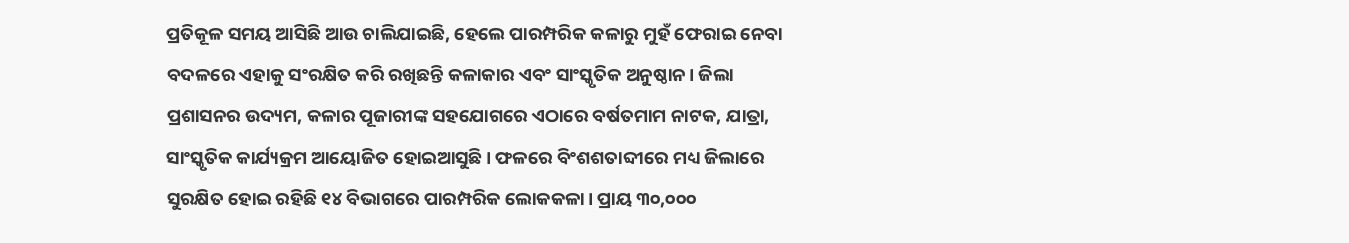ପ୍ରତିକୂଳ ସମୟ ଆସିଛି ଆଉ ଚାଲିଯାଇଛି, ହେଲେ ପାରମ୍ପରିକ କଳାରୁ ମୁହଁ ଫେରାଇ ନେବା ବଦଳରେ ଏହାକୁ ସଂରକ୍ଷିତ କରି ରଖିଛନ୍ତି କଳାକାର ଏବଂ ସାଂସ୍କୃତିକ ଅନୁଷ୍ଠାନ। ଜିଲା ପ୍ରଶାସନର ଉଦ୍ୟମ, କଳାର ପୂଜାରୀଙ୍କ ସହଯୋଗରେ ଏଠାରେ ବର୍ଷତମାମ ନାଟକ, ଯାତ୍ରା, ସାଂସ୍କୃତିକ କାର୍ଯ୍ୟକ୍ରମ ଆୟୋଜିତ ହୋଇଆସୁଛି। ଫଳରେ ବିଂଶଶତାବ୍ଦୀରେ ମଧ୍ୟ ଜିଲାରେ ସୁରକ୍ଷିତ ହୋଇ ରହିଛି ୧୪ ବିଭାଗରେ ପାରମ୍ପରିକ ଲୋକକଳା। ପ୍ରାୟ ୩୦,୦୦୦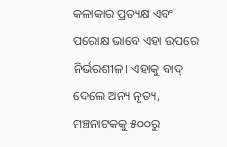କଳାକାର ପ୍ରତ୍ୟକ୍ଷ ଏବଂ ପରୋକ୍ଷ ଭାବେ ଏହା ଉପରେ ନିର୍ଭରଶୀଳ। ଏହାକୁ ବାଦ୍ ଦେଲେ ଅନ୍ୟ ନୃତ୍ୟ, ମଞ୍ଚନାଟକକୁ ୫୦୦ରୁ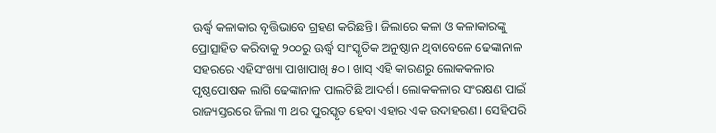ଊର୍ଦ୍ଧ୍ୱ କଳାକାର ବୃତ୍ତିଭାବେ ଗ୍ରହଣ କରିଛନ୍ତି। ଜିଲାରେ କଳା ଓ କଳାକାରଙ୍କୁ ପ୍ରୋତ୍ସାହିତ କରିବାକୁ ୨୦୦ରୁ ଊର୍ଦ୍ଧ୍ୱ ସାଂସ୍କୃତିକ ଅନୁଷ୍ଠାନ ଥିବାବେଳେ ଢେଙ୍କାନାଳ ସହରରେ ଏହିସଂଖ୍ୟା ପାଖାପାଖି ୫୦। ଖାସ୍ ଏହି କାରଣରୁ ଲୋକକଳାର ପୃଷ୍ଠପୋଷକ ଲାଗି ଢେଙ୍କାନାଳ ପାଲଟିଛି ଆଦର୍ଶ। ଲୋକକଳାର ସଂରକ୍ଷଣ ପାଇଁ ରାଜ୍ୟସ୍ତରରେ ଜିଲା ୩ ଥର ପୁରସ୍କୃତ ହେବା ଏହାର ଏକ ଉଦାହରଣ। ସେହିପରି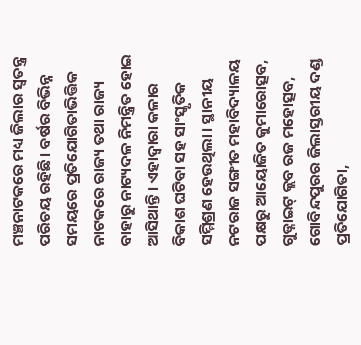ମଞ୍ଚନାଟକରେ ମଧ୍ୟ ଜିଲାର ସ୍ବତନ୍ତ୍ର ପରିଚୟ ରହିଛି। ବର୍ଷର ବିଭିନ୍ନ ସମୟରେ ପ୍ରତିଯୋଗିତାଭିତ୍ତିକ ନାଟକରେ ରାଜ୍ୟ ତଥା ରାଜ୍ୟ ବାହାରୁ ନାଟ୍ୟଦଳ ନିମନ୍ତ୍ରିତ ହୋଇ ଆସିଥାନ୍ତି। ଏହାଦ୍ୱାରା କଳାର ବିକାଶ ଘଟିବା ସହ ସାଂସ୍କୃତିକ ସମ୍ମିଶ୍ରଣ ହେଉଥିଲା। ସ୍ଥାନୀୟ ନଟରାଜ ସଙ୍ଗୀତ ମହାବିଦ୍ୟାଳୟ ପକ୍ଷରୁ ଆୟୋଜିତ କୁମାରୋତ୍ସବ, ଗୁଡ୍ନାଇଟ୍ କ୍ଲବ ରଜ ମହୋତ୍ସବ, ଗୋବିନ୍ଦପୁରର ଜିଲାସ୍ତରୀୟ ଦଣ୍ଡ ପ୍ରତିଯୋଗିତା,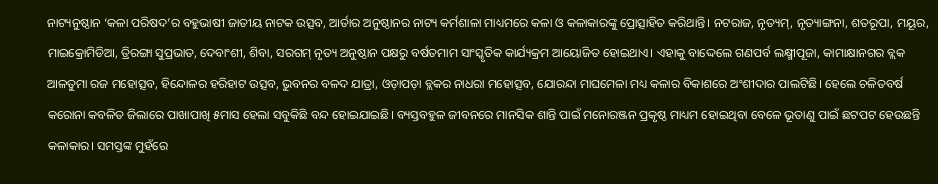ନାଟ୍ୟନୁଷ୍ଠାନ ‘କଳା ପରିଷଦ’ର ବହୁଭାଷୀ ଜାତୀୟ ନାଟକ ଉତ୍ସବ, ଆର୍ତାର ଅନୁଷ୍ଠାନର ନାଟ୍ୟ କର୍ମଶାଳା ମାଧ୍ୟମରେ କଳା ଓ କଳାକାରଙ୍କୁ ପ୍ରୋତ୍ସାହିତ କରିଥାନ୍ତି। ନଟରାଜ, ନୃତ୍ୟମ୍, ନୃତ୍ୟାଙ୍ଗନା, ଶତରୂପା, ମୟୂର, ମାଇକ୍ରୋମିଡିଆ, ତ୍ରିରଙ୍ଗା ସୁପ୍ରଭାତ, ଦେବାଂଶୀ, ଶିବା, ସରଗମ୍ ନୃତ୍ୟ ଅନୁଷ୍ଠାନ ପକ୍ଷରୁ ବର୍ଷତମାମ ସାଂସ୍କୃତିକ କାର୍ଯ୍ୟକ୍ରମ ଆୟୋଜିତ ହୋଇଥାଏ। ଏହାକୁ ବାଦ୍ଦେଲେ ଗଣପର୍ବ ଲକ୍ଷ୍ମୀପୂଜା, କାମାକ୍ଷାନଗର ବ୍ଲକ ଆଳତୁମା ରଜ ମହୋତ୍ସବ, ହିନ୍ଦୋଳର ହରିହାଟ ଉତ୍ସବ, ଭୁବନର ବଳଦ ଯାତ୍ରା, ଓଡ଼ାପଡ଼ା ବ୍ଲକର ନାଧରା ମହୋତ୍ସବ, ଯୋରନ୍ଦା ମାଘମେଳା ମଧ୍ୟ କଳାର ବିକାଶରେ ଅଂଶୀଦାର ପାଲଟିଛି। ହେଲେ ଚଳିତବର୍ଷ କରୋନା କବଳିତ ଜିଲାରେ ପାଖାପାଖି ୫ମାସ ହେଲା ସବୁକିଛି ବନ୍ଦ ହୋଇଯାଇଛି। ବ୍ୟସ୍ତବହୁଳ ଜୀବନରେ ମାନସିକ ଶାନ୍ତି ପାଇଁ ମନୋରଞ୍ଜନ ପ୍ରକୃଷ୍ଠ ମାଧ୍ୟମ ହୋଇଥିବା ବେଳେ ଭୂତାଣୁ ପାଇଁ ଛଟପଟ ହେଉଛନ୍ତି କଳାକାର। ସମସ୍ତଙ୍କ ମୁହଁରେ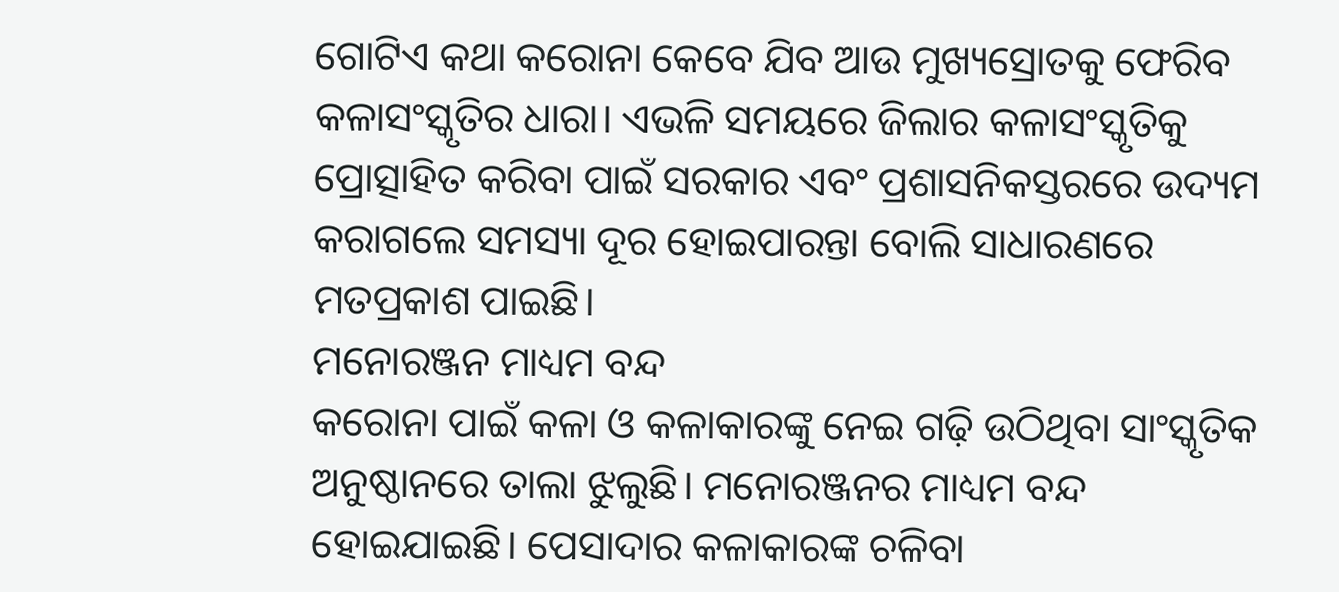ଗୋଟିଏ କଥା କରୋନା କେବେ ଯିବ ଆଉ ମୁଖ୍ୟସ୍ରୋତକୁ ଫେରିବ କଳାସଂସ୍କୃତିର ଧାରା। ଏଭଳି ସମୟରେ ଜିଲାର କଳାସଂସ୍କୃତିକୁ ପ୍ରୋତ୍ସାହିତ କରିବା ପାଇଁ ସରକାର ଏବଂ ପ୍ରଶାସନିକସ୍ତରରେ ଉଦ୍ୟମ କରାଗଲେ ସମସ୍ୟା ଦୂର ହୋଇପାରନ୍ତା ବୋଲି ସାଧାରଣରେ ମତପ୍ରକାଶ ପାଇଛି।
ମନୋରଞ୍ଜନ ମାଧ୍ୟମ ବନ୍ଦ
କରୋନା ପାଇଁ କଳା ଓ କଳାକାରଙ୍କୁ ନେଇ ଗଢ଼ି ଉଠିଥିବା ସାଂସ୍କୃତିକ ଅନୁଷ୍ଠାନରେ ତାଲା ଝୁଲୁଛି। ମନୋରଞ୍ଜନର ମାଧ୍ୟମ ବନ୍ଦ ହୋଇଯାଇଛି। ପେସାଦାର କଳାକାରଙ୍କ ଚଳିବା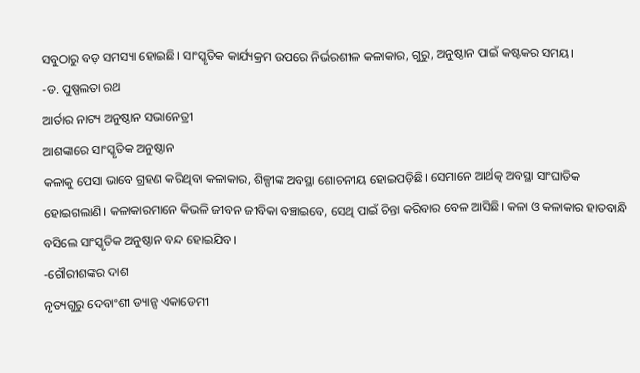ସବୁଠାରୁ ବଡ଼ ସମସ୍ୟା ହୋଇଛି। ସାଂସ୍କୃତିକ କାର୍ଯ୍ୟକ୍ରମ ଉପରେ ନିର୍ଭରଶୀଳ କଳାକାର, ଗୁରୁ, ଅନୁଷ୍ଠାନ ପାଇଁ କଷ୍ଟକର ସମୟ।
-ଡ. ପୁଷ୍ପଲତା ରଥ
ଆର୍ତାର ନାଟ୍ୟ ଅନୁଷ୍ଠାନ ସଭାନେତ୍ରୀ
ଆଶଙ୍କାରେ ସାଂସ୍କୃତିକ ଅନୁଷ୍ଠାନ
କଳାକୁ ପେସା ଭାବେ ଗ୍ରହଣ କରିଥିବା କଳାକାର, ଶିଳ୍ପୀଙ୍କ ଅବସ୍ଥା ଶୋଚନୀୟ ହୋଇପଡ଼ିଛି। ସେମାନେ ଆର୍ଥତ୍କ ଅବସ୍ଥା ସାଂଘାତିକ ହୋଇଗଲାଣି। କଳାକାରମାନେ କିଭଳି ଜୀବନ ଜୀବିକା ବଞ୍ଚାଇବେ, ସେଥି ପାଇଁ ଚିନ୍ତା କରିବାର ବେଳ ଆସିଛି। କଳା ଓ କଳାକାର ହାତବାନ୍ଧି ବସିଲେ ସାଂସ୍କୃତିକ ଅନୁଷ୍ଠାନ ବନ୍ଦ ହୋଇଯିବ।
-ଗୌରୀଶଙ୍କର ଦାଶ
ନୃତ୍ୟଗୁରୁ ଦେବାଂଶୀ ଡ୍ୟାନ୍ସ ଏକାଡେମୀ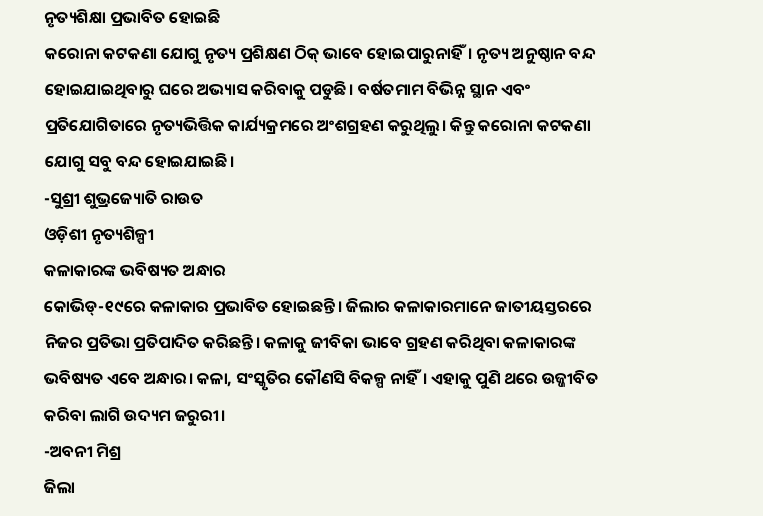ନୃତ୍ୟଶିକ୍ଷା ପ୍ରଭାବିତ ହୋଇଛି
କରୋନା କଟକଣା ଯୋଗୁ ନୃତ୍ୟ ପ୍ରଶିକ୍ଷଣ ଠିକ୍ ଭାବେ ହୋଇପାରୁନାହିଁ। ନୃତ୍ୟ ଅନୁଷ୍ଠାନ ବନ୍ଦ ହୋଇଯାଇଥିବାରୁ ଘରେ ଅଭ୍ୟାସ କରିବାକୁ ପଡୁଛି। ବର୍ଷତମାମ ବିଭିନ୍ନ ସ୍ଥାନ ଏବଂ ପ୍ରତିଯୋଗିତାରେ ନୃତ୍ୟଭିତ୍ତିକ କାର୍ଯ୍ୟକ୍ରମରେ ଅଂଶଗ୍ରହଣ କରୁଥିଲୁ। କିନ୍ତୁ କରୋନା କଟକଣା ଯୋଗୁ ସବୁ ବନ୍ଦ ହୋଇଯାଇଛି।
-ସୁଶ୍ରୀ ଶୁଭ୍ରଜ୍ୟୋତି ରାଉତ
ଓଡ଼ିଶୀ ନୃତ୍ୟଶିଳ୍ପୀ
କଳାକାରଙ୍କ ଭବିଷ୍ୟତ ଅନ୍ଧାର
କୋଭିଡ୍-୧୯ରେ କଳାକାର ପ୍ରଭାବିତ ହୋଇଛନ୍ତି। ଜିଲାର କଳାକାରମାନେ ଜାତୀୟସ୍ତରରେ ନିଜର ପ୍ରତିଭା ପ୍ରତିପାଦିତ କରିଛନ୍ତି। କଳାକୁ ଜୀବିକା ଭାବେ ଗ୍ରହଣ କରିଥିବା କଳାକାରଙ୍କ ଭବିଷ୍ୟତ ଏବେ ଅନ୍ଧାର। କଳା, ସଂସ୍କୃତିର କୌଣସି ବିକଳ୍ପ ନାହିଁ। ଏହାକୁ ପୁଣି ଥରେ ଉଜ୍ଜୀବିତ କରିବା ଲାଗି ଉଦ୍ୟମ ଜରୁରୀ।
-ଅବନୀ ମିଶ୍ର
ଜିଲା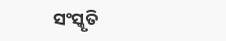ସଂସ୍କୃତି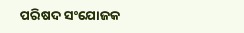ପରିଷଦ ସଂଯୋଜକ